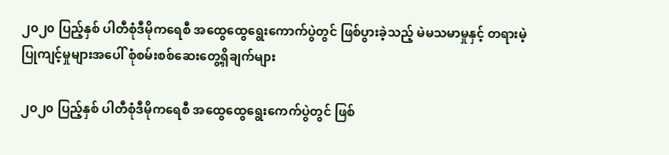၂၀၂၀ ပြည့်နှစ် ပါတီစုံဒီမိုကရေစီ အထွေထွေရွေးကောက်ပွဲတွင် ဖြစ်ပွားခဲ့သည့် မဲမသမာမှုနှင့် တရားမဲ့ပြုကျင့်မှုများအပေါ် စုံစမ်းစစ်ဆေးတွေ့ရှိချက်များ

၂၀၂၀ ပြည့်နှစ် ပါတီစုံဒီမိုကရေစီ အထွေထွေရွေးကေက်ပွဲတွင် ဖြစ်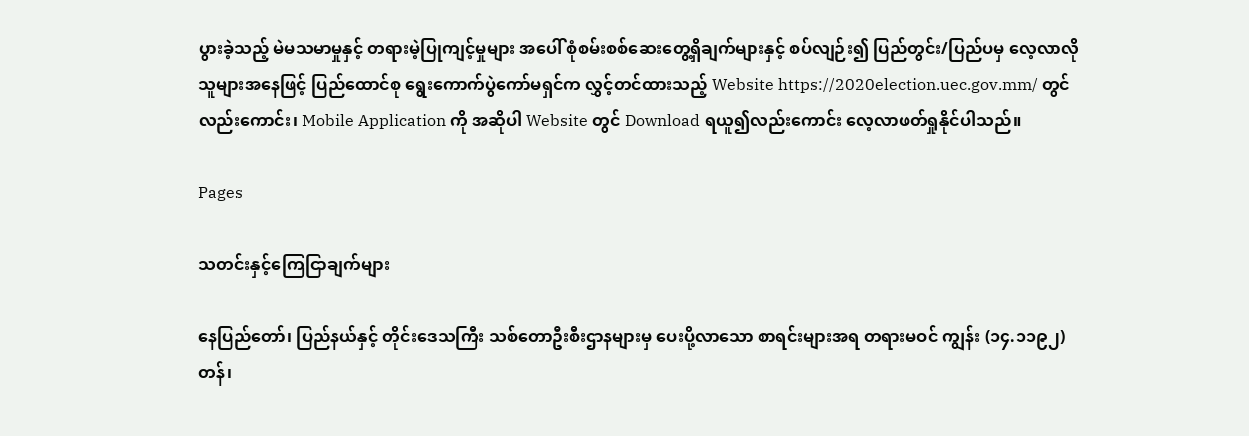ပွားခဲ့သည့် မဲမသမာမှုနှင့် တရားမဲ့ပြုကျင့်မှုများ အပေါ် စုံစမ်းစစ်ဆေးတွေ့ရှိချက်များနှင့် စပ်လျဉ်း၍ ပြည်တွင်း/ပြည်ပမှ လေ့လာလိုသူများအနေဖြင့် ပြည်ထောင်စု ရွေးကောက်ပွဲကော်မရှင်က လွှင့်တင်ထားသည့် Website https://2020election.uec.gov.mm/ တွင်လည်းကောင်း၊ Mobile Application ကို အဆိုပါ Website တွင် Download ရယူ၍လည်းကောင်း လေ့လာဖတ်ရှုနိုင်ပါသည်။

Pages

သတင်းနှင့်ကြေငြာချက်များ

နေပြည်တော်၊ ပြည်နယ်နှင့် တိုင်းဒေသကြီး သစ်တောဦးစီးဌာနများမှ ပေးပို့လာသော စာရင်းများအရ တရားမဝင် ကျွန်း (၁၄.၁၁၉၂)တန်၊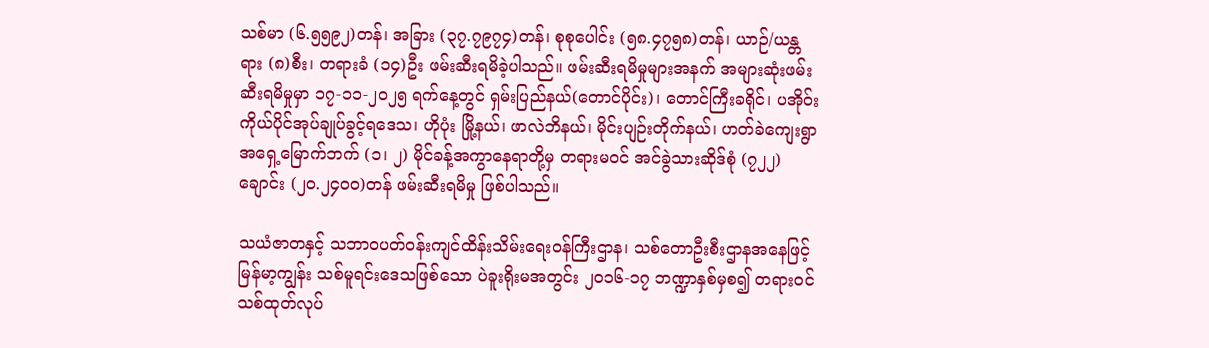သစ်မာ (၆.၅၅၉၂)တန်၊ အခြား (၃၇.၇၉၇၄)တန်၊ စုစုပေါင်း (၅၈.၄၇၅၈)တန်၊ ယာဉ်/ယန္တရား (၈)စီး၊ တရားခံ (၁၄)ဦး ဖမ်းဆီးရမိခဲ့ပါသည်။ ဖမ်းဆီးရမိမှုများအနက် အများဆုံးဖမ်းဆီးရမိမှုမှာ ၁၇-၁၁-၂၀၂၅ ရက်နေ့တွင် ရှမ်းပြည်နယ်(တောင်ပိုင်း)၊ တောင်ကြီးခရိုင်၊ ပအိုဝ်းကိုယ်ပိုင်အုပ်ချုပ်ခွင့်ရဒေသ၊ ဟိုပုံး မြို့နယ်၊ ဖာလဲဘိနယ်၊ မိုင်းပျဉ်းတိုက်နယ်၊ ဟတ်ခဲကျေးရွာအရှေ့မြောက်ဘက် (၁၊ ၂) မိုင်ခန့်အကွာနေရာတို့မှ တရားမဝင် အင်ခွဲသားဆိုဒ်စုံ (၇၂၂)ချောင်း (၂၀.၂၄၀၀)တန် ဖမ်းဆီးရမိမှု ဖြစ်ပါသည်။

သယံဇာတနှင့် သဘာဝပတ်ဝန်းကျင်ထိန်းသိမ်းရေးဝန်ကြီးဌာန၊ သစ်တောဦးစီးဌာနအနေဖြင့် မြန်မာ့ကျွန်း သစ်မူရင်းဒေသဖြစ်သော ပဲခူးရိုးမအတွင်း ၂၀၁၆-၁၇ ဘဏ္ဍာနှစ်မှစ၍ တရားဝင်သစ်ထုတ်လုပ်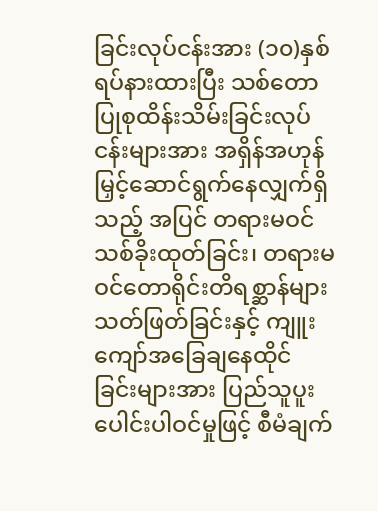ခြင်းလုပ်ငန်းအား (၁၀)နှစ်ရပ်နားထားပြီး သစ်တောပြုစုထိန်းသိမ်းခြင်းလုပ်ငန်းများအား အရှိန်အဟုန်မြှင့်ဆောင်ရွက်နေလျှက်ရှိသည့် အပြင် တရားမဝင်သစ်ခိုးထုတ်ခြင်း၊ တရားမဝင်တောရိုင်းတိရစ္ဆာန်များ သတ်ဖြတ်ခြင်းနှင့် ကျူးကျော်အခြေချနေထိုင် ခြင်းများအား ပြည်သူပူးပေါင်းပါဝင်မှုဖြင့် စီမံချက်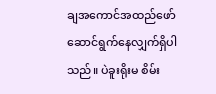ချအကောင်အထည်ဖော် ဆောင်ရွက်နေလျှက်ရှိပါသည်။ ပဲခူးရိုးမ စိမ်း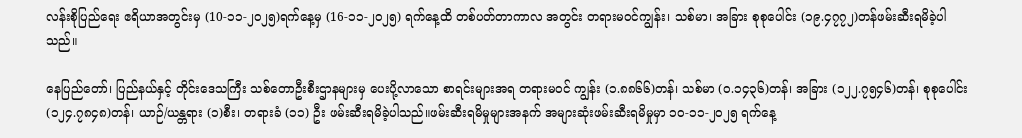လန်းစိုပြည်ရေး ဧရိယာအတွင်းမှ (10-၁၁-၂၀၂၅)ရက်နေ့မှ (16-၁၁-၂၀၂၅) ရက်နေ့ထိ တစ်ပတ်တာကာလ အတွင်း တရားမဝင်ကျွန်း၊ သစ်မာ၊ အခြား စုစုပေါင်း (၁၉.၄၇၇၂)တန်ဖမ်းဆီးရမိခဲ့ပါသည်။

နေပြည်တော်၊ ပြည်နယ်နှင့် တိုင်းဒေသကြီး သစ်တောဦးစီးဌာနများမှ ပေးပို့လာသော စာရင်းများအရ တရားမဝင် ကျွန်း (၁.၈၈၆၆)တန်၊ သစ်မာ (၀.၁၄၃၆)တန်၊ အခြား (၁၂၂.၇၅၄၆)တန်၊ စုစုပေါင်း (၁၂၄.၇၈၄၈)တန်၊ ယာဉ်/ယန္တရား (၁)စီး၊ တရားခံ (၁၁) ဦး ဖမ်းဆီးရမိခဲ့ပါသည်။ဖမ်းဆီးရမိမှုများအနက် အများဆုံးဖမ်းဆီးရမိမှုမှာ ၁၀-၁၁-၂၀၂၅ ရက်နေ့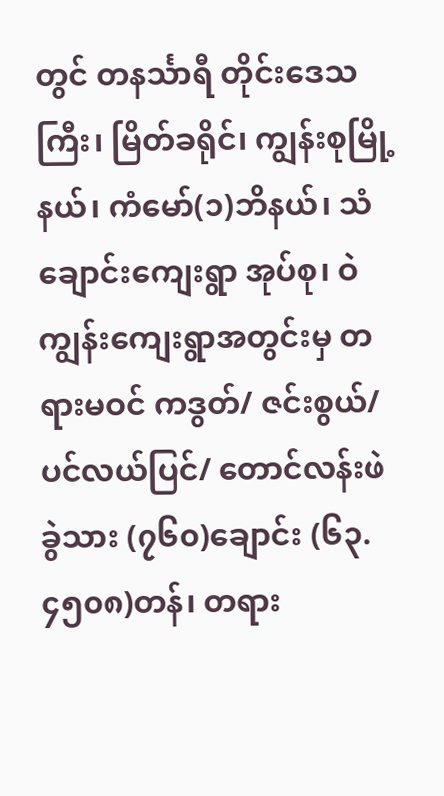တွင် တနင်္သာရီ တိုင်းဒေသကြီး၊ မြိတ်ခရိုင်၊ ကျွန်းစုမြို့နယ်၊ ကံမော်(၁)ဘိနယ်၊ သံချောင်းကျေးရွာ အုပ်စု၊ ဝဲကျွန်းကျေးရွာအတွင်းမှ တရားမဝင် ကဒွတ်/ ဇင်းစွယ်/ ပင်လယ်ပြင်/ တောင်လန်းဖဲ ခွဲသား (၇၆၀)ချောင်း (၆၃.၄၅၀၈)တန်၊ တရား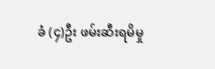ခံ (၄)ဦး ဖမ်းဆီးရမိမှု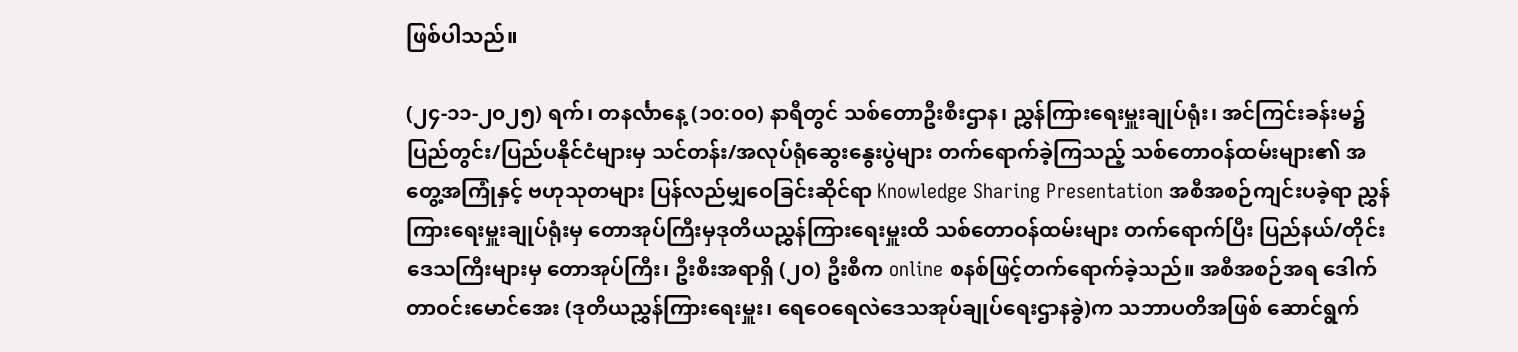ဖြစ်ပါသည်။

(၂၄-၁၁-၂၀၂၅) ရက်၊ တနင်္လာနေ့ (၁၀:၀၀) နာရီတွင် သစ်တောဦးစီးဌာန၊ ညွှန်ကြားရေးမှူးချုပ်ရုံး၊ အင်ကြင်းခန်းမ၌ ပြည်တွင်း/ပြည်ပနိုင်ငံများမှ သင်တန်း/အလုပ်ရုံဆွေးနွေးပွဲများ တက်ရောက်ခဲ့ကြသည့် သစ်တောဝန်ထမ်းများ၏ အတွေ့အကြုံနှင့် ဗဟုသုတများ ပြန်လည်မျှဝေခြင်းဆိုင်ရာ Knowledge Sharing Presentation အစီအစဉ်ကျင်းပခဲ့ရာ ညွှန်ကြားရေးမှူးချုပ်ရုံးမှ တောအုပ်ကြီးမှဒုတိယညွှန်ကြားရေးမှူးထိ သစ်တောဝန်ထမ်းများ တက်ရောက်ပြီး ပြည်နယ်/တိုင်းဒေသကြီးများမှ တောအုပ်ကြီး၊ ဦးစီးအရာရှိ (၂၀) ဦးစီက online စနစ်ဖြင့်တက်ရောက်ခဲ့သည်။ အစီအစဉ်အရ ဒေါက်တာဝင်းမောင်အေး (ဒုတိယညွှန်ကြားရေးမှူး၊ ရေဝေရေလဲဒေသအုပ်ချုပ်ရေးဌာနခွဲ)က သဘာပတိအဖြစ် ဆောင်ရွက်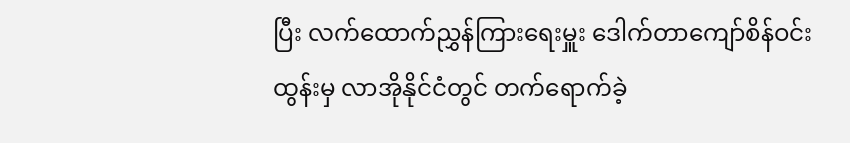ပြီး လက်ထောက်ညွှန်ကြားရေးမှူး ဒေါက်တာကျော်စိန်ဝင်းထွန်းမှ လာအိုနိုင်ငံတွင် တက်ရောက်ခဲ့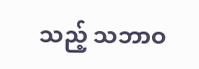သည့် သဘာဝ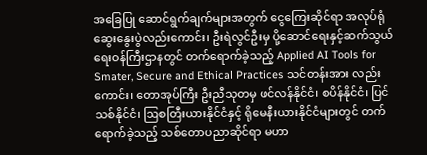အခြေပြု ဆောင်ရွက်ချက်များအတွက် ငွေကြေးဆိုင်ရာ အလုပ်ရုံဆွေးနွေးပွဲလည်းကောင်း၊ ဦးရဲလွင်ဦးမှ ပို့ဆောင်ရေးနှင့်ဆက်သွယ်ရေးဝန်ကြီးဌာနတွင် တက်ရောက်ခဲ့သည့် Applied AI Tools for Smater, Secure and Ethical Practices သင်တန်းအား လည်းကောင်း၊ တောအုပ်ကြီး ဦးညီသုတမှ ဖင်လန်နိုင်ငံ၊ စပိန်နိုင်ငံ၊ ပြင်သစ်နိုင်ငံ၊ ဩစတြီးယားနိုင်ငံနှင့် ရိုမေနီးယားနိုင်ငံများတွင် တက်ရောက်ခဲ့သည့် သစ်တောပညာဆိုင်ရာ မဟာ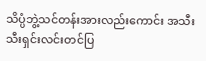သိပ္ပံဘွဲ့သင်တန်းအားလည်းကောင်း အသီးသီးရှင်းလင်းတင်ပြ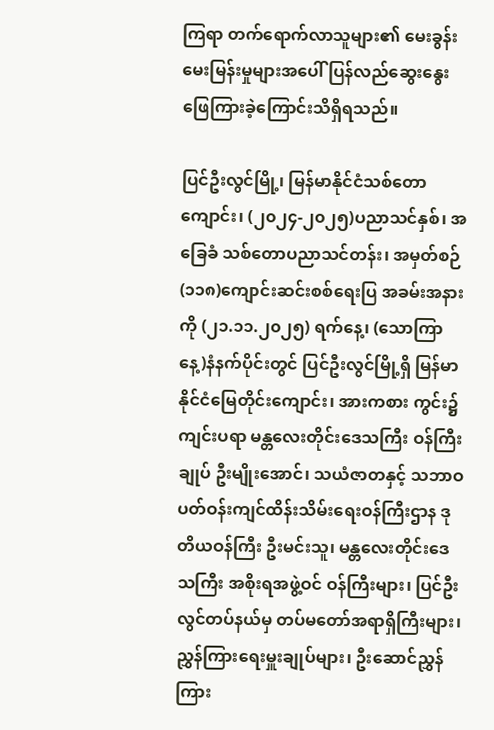ကြရာ တက်ရောက်လာသူများ၏ မေးခွန်းမေးမြန်းမှုများအပေါ် ပြန်လည်ဆွေးနွေးဖြေကြားခဲ့ကြောင်းသိရှိရသည်။

ပြင်ဦးလွင်မြို့၊ မြန်မာနိုင်ငံသစ်တောကျောင်း၊ (၂၀၂၄-၂၀၂၅)ပညာသင်နှစ်၊ အခြေခံ သစ်တောပညာသင်တန်း၊ အမှတ်စဉ်(၁၁၈)ကျောင်းဆင်းစစ်ရေးပြ အခမ်းအနားကို (၂၁.၁၁.၂၀၂၅) ရက်နေ့၊ (သောကြာနေ့)နံနက်ပိုင်းတွင် ပြင်ဦးလွင်မြို့ရှိ မြန်မာနိုင်ငံမြေတိုင်းကျောင်း၊ အားကစား ကွင်း၌ကျင်းပရာ မန္တလေးတိုင်းဒေသကြီး ဝန်ကြီးချုပ် ဦးမျိုးအောင်၊ သယံဇာတနှင့် သဘာဝ ပတ်ဝန်းကျင်ထိန်းသိမ်းရေးဝန်ကြီးဌာန ဒုတိယဝန်ကြီး ဦးမင်းသူ၊ မန္တလေးတိုင်းဒေသကြီး အစိုးရအဖွဲ့ဝင် ဝန်ကြီးများ၊ ပြင်ဦးလွင်တပ်နယ်မှ တပ်မတော်အရာရှိကြီးများ၊ ညွှန်ကြားရေးမှူးချုပ်များ၊ ဦးဆောင်ညွှန်ကြား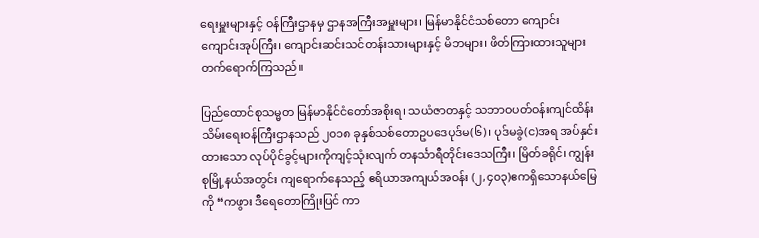ရေးမှူးများနှင့် ဝန်ကြီးဌာနမှ ဌာနအကြီးအမှူးများ၊ မြန်မာနိုင်ငံသစ်တော ကျောင်း ကျောင်းအုပ်ကြီး၊ ကျောင်းဆင်းသင်တန်းသားများနှင့် မိဘများ၊ ဖိတ်ကြားထားသူများ တက်ရောက်ကြသည်။

ပြည်ထောင်စုသမ္မတ မြန်မာနိုင်ငံတော်အစိုးရ၊ သယံဇာတနှင့် သဘာဝပတ်ဝန်းကျင်ထိန်း သိမ်းရေးဝန်ကြီးဌာနသည် ၂၀၁၈ ခုနှစ်သစ်တောဥပဒေပုဒ်မ(၆)၊ ပုဒ်မခွဲ(င)အရ အပ်နှင်းထားသော လုပ်ပိုင်ခွင့်များကိုကျင့်သုံးလျက် တနင်္သာရီတိုင်းဒေသကြီး၊ မြိတ်ခရိုင်၊ ကျွန်းစုမြို့နယ်အတွင်း ကျရောက်နေသည့် ဧရိယာအကျယ်အဝန်း (၂,၄၀၃)ဧကရှိသောနယ်မြေကို “ကဖွား ဒီရေတောကြိုးပြင် ကာ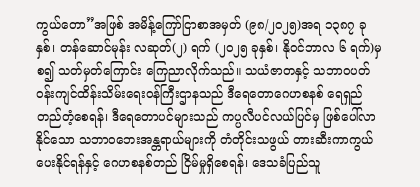ကွယ်တော”အဖြစ် အမိန့်ကြော်ငြာစာအမှတ် (၉၈/၂၀၂၅)အရ ၁၃၈၇ ခုနှစ်၊ တန်ဆောင်မုန်း လဆုတ်(၂) ရက် (၂၀၂၅ ခုနှစ်၊ နိုဝင်ဘာလ ၆ ရက်)မှစ၍ သတ်မှတ်ကြောင်း ကြေညာလိုက်သည်။ သယံဇာတနှင့် သဘာဝပတ်ဝန်းကျင်ထိန်းသိမ်းရေးဝန်ကြီးဌာနသည် ဒီရေတောဂေဟစနစ် ရေရှည်တည်တံ့စေရန်၊ ဒီရေတောပင်များသည် ကပ္ပလီပင်လယ်ပြင်မှ ဖြစ်ပေါ်လာနိုင်သော သဘာဝဘေးအန္တရာယ်များကို တံတိုင်းသဖွယ် တားဆီးကာကွယ်ပေးနိုင်ရန်နှင့် ဂေဟစနစ်တည် ငြိမ်မှုရှိစေရန်၊ ဒေသခံပြည်သူ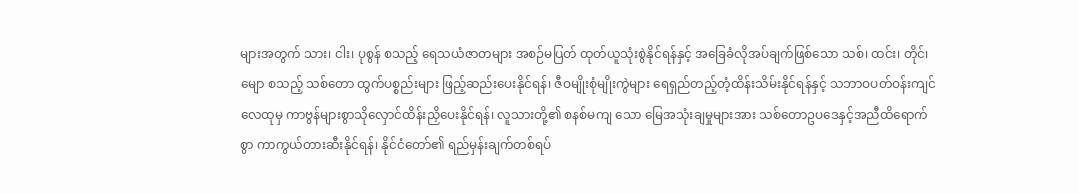များအတွက် သား၊ ငါး၊ ပုစွန် စသည့် ရေသယံဇာတများ အစဉ်မပြတ် ထုတ်ယူသုံးစွဲနိုင်ရန်နှင့် အခြေခံလိုအပ်ချက်ဖြစ်သော သစ်၊ ထင်း၊ တိုင်၊ မျော စသည့် သစ်တော ထွက်ပစ္စည်းများ ဖြည့်ဆည်းပေးနိုင်ရန်၊ ဇီဝမျိုးစုံမျိုးကွဲများ ရေရှည်တည့်တံ့ထိန်းသိမ်းနိုင်ရန်နှင့် သဘာဝပတ်ဝန်းကျင်လေထုမှ ကာဗွန်များစွာသိုလှောင်ထိန်းညှိပေးနိုင်ရန်၊ လူသားတို့၏ စနစ်မကျ သော မြေအသုံးချမှုများအား သစ်တောဥပဒေနှင့်အညီထိရောက်စွာ ကာကွယ်တားဆီးနိုင်ရန်၊ နိုင်ငံတော်၏ ရည်မှန်းချက်တစ်ရပ်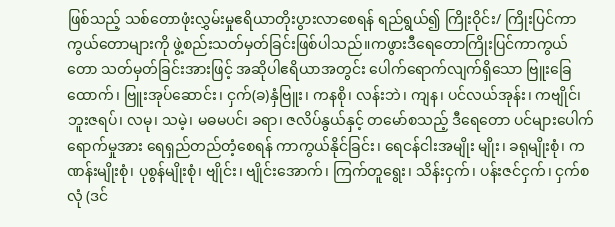ဖြစ်သည့် သစ်တောဖုံးလွှမ်းမှုဧရိယာတိုးပွားလာစေရန် ရည်ရွယ်၍ ကြိုးဝိုင်း/ ကြိုးပြင်ကာကွယ်တောများကို ဖွဲ့စည်းသတ်မှတ်ခြင်းဖြစ်ပါသည်။ကဖွားဒီရေတောကြိုးပြင်ကာကွယ်တော သတ်မှတ်ခြင်းအားဖြင့် အဆိုပါဧရိယာအတွင်း ပေါက်ရောက်လျက်ရှိသော ဗြူးခြေထောက်၊ ဗြူးအုပ်ဆောင်း၊ ငှက်(ခ)နှံဗြူး၊ ကနစို၊ လန်းဘဲ၊ ကျန၊ ပင်လယ်အုန်း၊ ကဗျိုင်၊ ဘူးဇရပ်၊ လမု၊ သမဲ့၊ မဓမပင်၊ ခရာ၊ ဇလိပ်နွယ်နှင့် တမော်စသည့် ဒီရေတော ပင်များပေါက်ရောက်မှုအား ရေရှည်တည်တံ့စေရန် ကာကွယ်နိုင်ခြင်း၊ ရေငန်ငါးအမျိုး မျိုး၊ ခရုမျိုးစုံ၊ ကဏန်းမျိုးစုံ၊ ပုစွန်မျိုးစုံ၊ ဗျိုင်း၊ ဗျိုင်းအောက်၊ ကြက်တူရွေး၊ သိန်းငှက်၊ ပန်းဇင်ငှက်၊ ငှက်စလုံ (ဒင်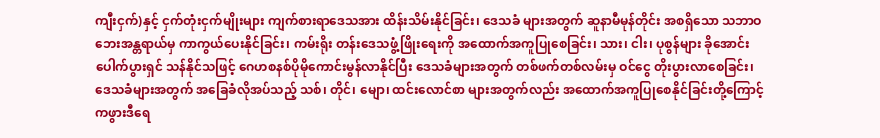ကျီးငှက်)နှင့် ငှက်တုံးငှက်မျိုးများ ကျက်စားရာဒေသအား ထိန်းသိမ်းနိုင်ခြင်း၊ ဒေသခံ များအတွက် ဆူနာမီမုန်တိုင်း အစရှိသော သဘာဝဘေးအန္တရာယ်မှ ကာကွယ်ပေးနိုင်ခြင်း၊ ကမ်းရိုး တန်းဒေသဖွံ့ဖြိုးရေးကို အထောက်အကူပြုစေခြင်း၊ သား၊ ငါး၊ ပုစွန်များ ခိုအောင်းပေါက်ပွားရှင် သန်နိုင်သဖြင့် ဂေဟစနစ်ပိုမိုကောင်းမွန်လာနိုင်ပြီး ဒေသခံများအတွက် တစ်ဖက်တစ်လမ်းမှ ဝင်ငွေ တိုးပွားလာစေခြင်း၊ ဒေသခံများအတွက် အခြေခံလိုအပ်သည့် သစ်၊ တိုင်၊ မျော၊ ထင်းလောင်စာ များအတွက်လည်း အထောက်အကူပြုစေနိုင်ခြင်းတို့ကြောင့် ကဖွားဒီရေ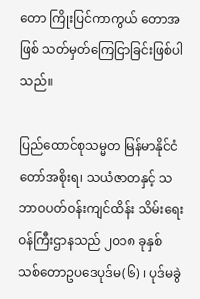တော ကြိုးပြင်ကာကွယ် တောအဖြစ် သတ်မှတ်ကြေငြာခြင်းဖြစ်ပါသည်။

ပြည်ထောင်စုသမ္မတ မြန်မာနိုင်ငံတော်အစိုးရ၊ သယံဇာတနှင့် သဘာဝပတ်ဝန်းကျင်ထိန်း သိမ်းရေးဝန်ကြီးဌာနသည် ၂၀၁၈ ခုနှစ် သစ်တောဥပဒေပုဒ်မ(၆) ၊ ပုဒ်မခွဲ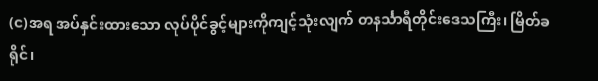(င)အရ အပ်နှင်းထားသော လုပ်ပိုင်ခွင့်များကိုကျင့်သုံးလျက် တနင်္သာရီတိုင်းဒေသကြီး၊ မြိတ်ခရိုင်၊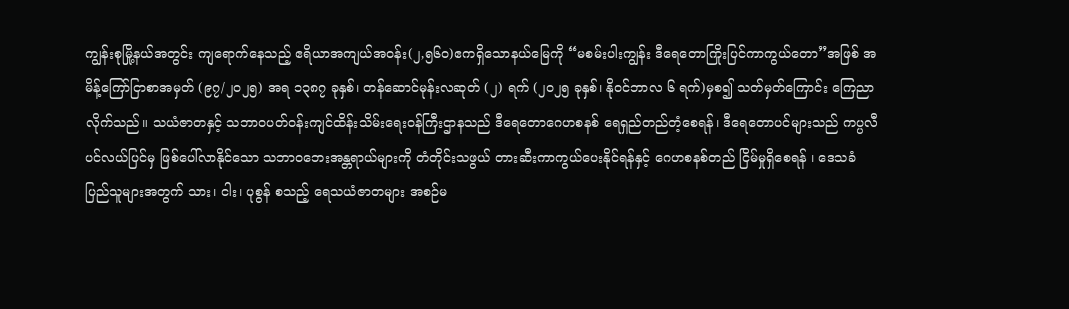ကျွန်းစုမြို့နယ်အတွင်း ကျရောက်နေသည့် ဧရိယာအကျယ်အဝန်း(၂,၅၆၀)ဧကရှိသောနယ်မြေကို “မစမ်းပါးကျွန်း ဒီရေတောကြိုးပြင်ကာကွယ်တော”အဖြစ် အမိန့်ကြော်ငြာစာအမှတ် (၉၇/၂၀၂၅) အရ ၁၃၈၇ ခုနှစ်၊ တန်ဆောင်မုန်းလဆုတ် (၂) ရက် (၂၀၂၅ ခုနှစ်၊ နိုဝင်ဘာလ ၆ ရက်)မှစ၍ သတ်မှတ်ကြောင်း ကြေညာလိုက်သည်။ သယံဇာတနှင့် သဘာဝပတ်ဝန်းကျင်ထိန်းသိမ်းရေးဝန်ကြီးဌာနသည် ဒီရေတောဂေဟစနစ် ရေရှည်တည်တံ့စေရန်၊ ဒီရေတောပင်များသည် ကပ္ပလီပင်လယ်ပြင်မှ ဖြစ်ပေါ်လာနိုင်သော သဘာဝဘေးအန္တရာယ်များကို တံတိုင်းသဖွယ် တားဆီးကာကွယ်ပေးနိုင်ရန်နှင့် ဂေဟစနစ်တည် ငြိမ်မှုရှိစေရန် ၊ ဒေသခံပြည်သူများအတွက် သား၊ ငါး၊ ပုစွန် စသည့် ရေသယံဇာတများ အစဉ်မ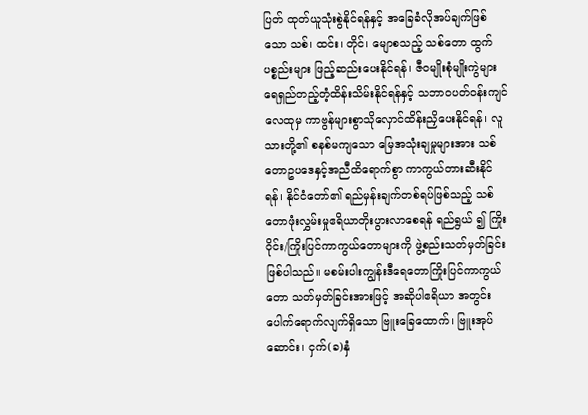ပြတ် ထုတ်ယူသုံးစွဲနိုင်ရန်နှင့် အခြေခံလိုအပ်ချက်ဖြစ်သော သစ်၊ ထင်း၊ တိုင်၊ မျောစသည့် သစ်တော ထွက်ပစ္စည်းများ ဖြည့်ဆည်းပေးနိုင်ရန်၊ ဇီဝမျိုးစုံမျိုးကွဲများ ရေရှည်တည့်တံ့ထိန်းသိမ်းနိုင်ရန်နှင့် သဘာဝပတ်ဝန်းကျင်လေထုမှ ကာဗွန်များစွာသိုလှောင်ထိန်းညှိပေးနိုင်ရန်၊ လူသားတို့၏ စနစ်မကျသော မြေအသုံးချမှုများအား သစ်တောဥပဒေနှင့်အညီထိရောက်စွာ ကာကွယ်တားဆီးနိုင်ရန်၊ နိုင်ငံတော်၏ ရည်မှန်းချက်တစ်ရပ်ဖြစ်သည့် သစ်တောဖုံးလွှမ်းမှုဧရိယာတိုးပွားလာစေရန် ရည်ရွယ် ၍ ကြိုးဝိုင်း/ကြိုးပြင်ကာကွယ်တောများကို ဖွဲ့စည်းသတ်မှတ်ခြင်းဖြစ်ပါသည်။ မစမ်းပါးကျွန်းဒီရေတောကြိုးပြင်ကာကွယ်တော သတ်မှတ်ခြင်းအားဖြင့် အဆိုပါဧရိယာ အတွင်း ပေါက်ရောက်လျက်ရှိသော ဗြူးခြေထောက်၊ ဗြူးအုပ်ဆောင်း၊ ငှက်(ခ)နှံ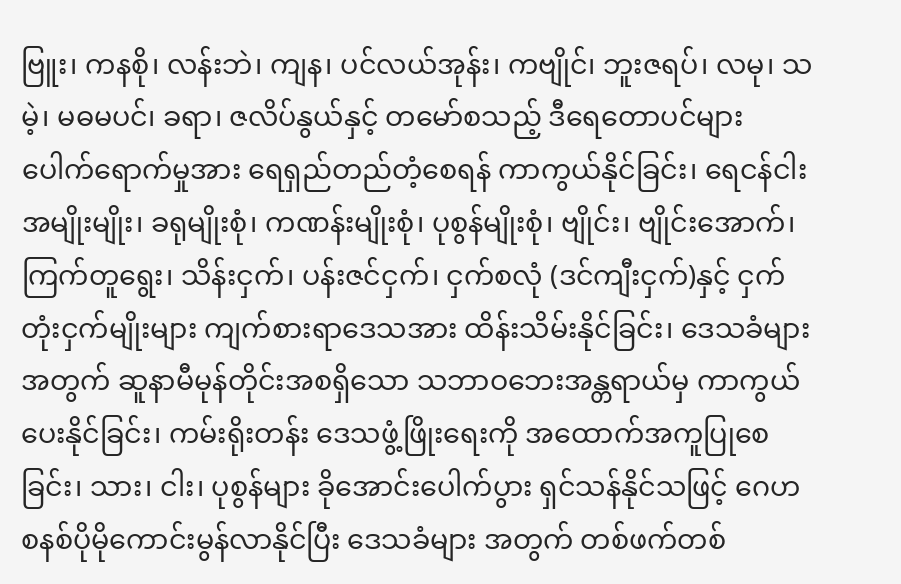ဗြူး၊ ကနစို၊ လန်းဘဲ၊ ကျန၊ ပင်လယ်အုန်း၊ ကဗျိုင်၊ ဘူးဇရပ်၊ လမု၊ သမဲ့၊ မဓမပင်၊ ခရာ၊ ဇလိပ်နွယ်နှင့် တမော်စသည့် ဒီရေတောပင်များပေါက်ရောက်မှုအား ရေရှည်တည်တံ့စေရန် ကာကွယ်နိုင်ခြင်း၊ ရေငန်ငါးအမျိုးမျိုး၊ ခရုမျိုးစုံ၊ ကဏန်းမျိုးစုံ၊ ပုစွန်မျိုးစုံ၊ ဗျိုင်း၊ ဗျိုင်းအောက်၊ ကြက်တူရွေး၊ သိန်းငှက်၊ ပန်းဇင်ငှက်၊ ငှက်စလုံ (ဒင်ကျီးငှက်)နှင့် ငှက်တုံးငှက်မျိုးများ ကျက်စားရာဒေသအား ထိန်းသိမ်းနိုင်ခြင်း၊ ဒေသခံများအတွက် ဆူနာမီမုန်တိုင်းအစရှိသော သဘာဝဘေးအန္တရာယ်မှ ကာကွယ်ပေးနိုင်ခြင်း၊ ကမ်းရိုးတန်း ဒေသဖွံ့ဖြိုးရေးကို အထောက်အကူပြုစေခြင်း၊ သား၊ ငါး၊ ပုစွန်များ ခိုအောင်းပေါက်ပွား ရှင်သန်နိုင်သဖြင့် ဂေဟစနစ်ပိုမိုကောင်းမွန်လာနိုင်ပြီး ဒေသခံများ အတွက် တစ်ဖက်တစ်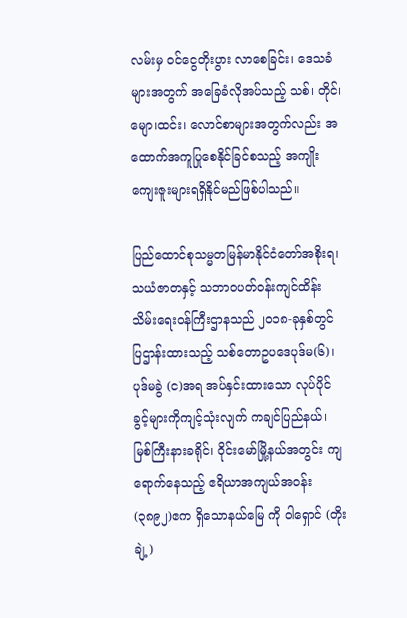လမ်းမှ ဝင်ငွေတိုးပွား လာစေခြင်း၊ ဒေသခံများအတွက် အခြေခံလိုအပ်သည့် သစ်၊ တိုင်၊ မျော၊ထင်း၊ လောင်စာများအတွက်လည်း အထောက်အကူပြုစေနိုင်ခြင်စသည့် အကျိုး ကျေးဇူးများရရှိနိုင်မည်ဖြစ်ပါသည်။

ပြည်ထောင်စုသမ္မတမြန်မာနိုင်ငံတော်အစိုးရ၊ သယံဇာတနှင့် သဘာဝပတ်ဝန်းကျင်ထိန်း သိမ်းရေးဝန်ကြီးဌာနသည် ၂၀၁၈-ခုနှစ်တွင် ပြဌာန်းထားသည့် သစ်တောဥပဒေပုဒ်မ(၆)၊ ပုဒ်မခွဲ (င)အရ အပ်နှင်းထားသော လုပ်ပိုင်ခွင့်များကိုကျင့်သုံးလျက် ကချင်ပြည်နယ်၊ မြစ်ကြီးနားခရိုင်၊ ဝိုင်းမော်မြို့နယ်အတွင်း ကျရောက်နေသည့် ဧရိယာအကျယ်အဝန်း(၃၈၉၂)ဧက ရှိသောနယ်မြေ ကို ဝါရှောင် (တိုးချဲ့)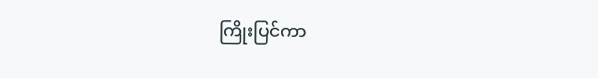ကြိုးပြင်ကာ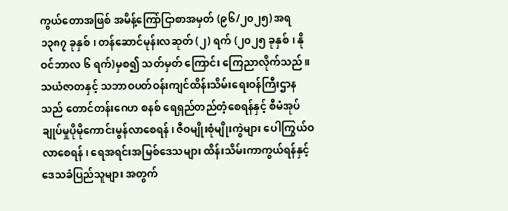ကွယ်တောအဖြစ် အမိန့်ကြော်ငြာစာအမှတ် (၉၆/၂၀၂၅) အရ ၁၃၈၇ ခုနှစ်၊ တန်ဆောင်မုန်းလဆုတ် (၂) ရက် (၂၀၂၅ ခုနှစ်၊ နိုဝင်ဘာလ ၆ ရက်)မှစ၍ သတ်မှတ် ကြောင်း ကြေညာလိုက်သည်။
သယံဇာတနှင့် သဘာဝပတ်ဝန်းကျင်ထိန်းသိမ်းရေးဝန်ကြီးဌာနသည် တောင်တန်းဂေဟ စနစ် ရေရှည်တည်တံ့စေရန်နှင့် စီမံအုပ်ချုပ်မှုပိုမိုကောင်းမွန်လာစေရန်၊ ဇီဝမျိုးစုံမျိုးကွဲများ ပေါကြွယ်ဝလာစေရန်၊ ရေအရင်းအမြစ်ဒေသများ ထိန်းသိမ်းကာကွယ်ရန်နှင့် ဒေသခံပြည်သူများ အတွက်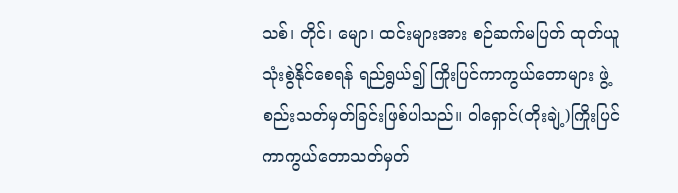သစ်၊ တိုင်၊ မျော၊ ထင်းများအား စဉ်ဆက်မပြတ် ထုတ်ယူသုံးစွဲနိုင်စေရန် ရည်ရွယ်၍ ကြိုးပြင်ကာကွယ်တောများ ဖွဲ့စည်းသတ်မှတ်ခြင်းဖြစ်ပါသည်။ ဝါရှောင်(တိုးချဲ့)ကြိုးပြင်ကာကွယ်တောသတ်မှတ်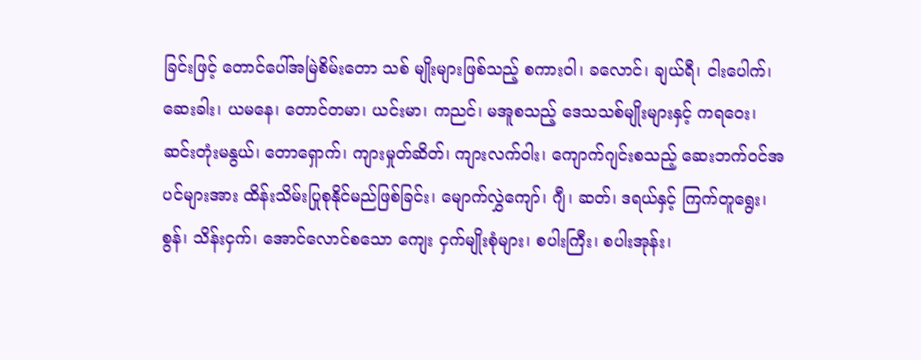ခြင်းဖြင့် တောင်ပေါ်အမြဲစိမ်းတော သစ် မျိုးများဖြစ်သည့် စကားဝါ၊ ခလောင်၊ ချယ်ရီ၊ ငါးပေါက်၊ ဆေးခါး၊ ယမနေ၊ တောင်တမာ၊ ယင်းမာ၊ ကညင်၊ မအူစသည့် ဒေသသစ်မျိုးများနှင့် ကရဝေး၊ ဆင်းတုံးမနွယ်၊ တောရှောက်၊ ကျားမှုတ်ဆိတ်၊ ကျားလက်ဝါး၊ ကျောက်ဂျင်းစသည့် ဆေးဘက်ဝင်အပင်များအား ထိန်းသိမ်းပြုစုနိုင်မည်ဖြစ်ခြင်း၊ မျောက်လွှဲကျော်၊ ဂျီ၊ ဆတ်၊ ဒရယ်နှင့် ကြက်တူရွေး၊ စွန်၊ သိန်းငှက်၊ အောင်လောင်စသော ကျေး ငှက်မျိုးစုံများ၊ စပါးကြီး၊ စပါးအုန်း၊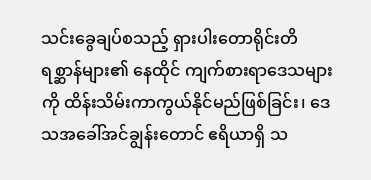သင်းခွေချပ်စသည့် ရှားပါးတောရိုင်းတိရစ္ဆာန်များ၏ နေထိုင် ကျက်စားရာဒေသများကို ထိန်းသိမ်းကာကွယ်နိုင်မည်ဖြစ်ခြင်း၊ ဒေသအခေါ်အင်ချွန်းတောင် ဧရိယာရှိ သ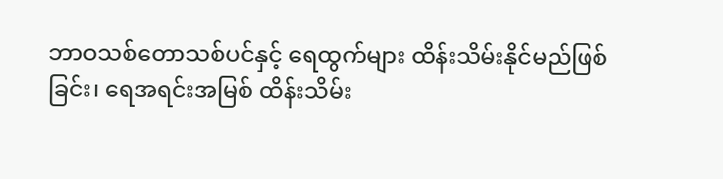ဘာဝသစ်တောသစ်ပင်နှင့် ရေထွက်များ ထိန်းသိမ်းနိုင်မည်ဖြစ်ခြင်း၊ ရေအရင်းအမြစ် ထိန်းသိမ်း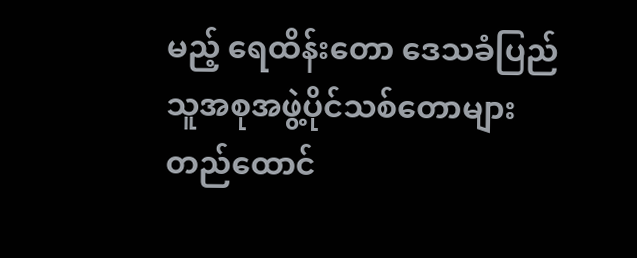မည့် ရေထိန်းတော ဒေသခံပြည်သူအစုအဖွဲ့ပိုင်သစ်တောများ တည်ထောင်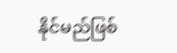နိုင်မည်ဖြစ်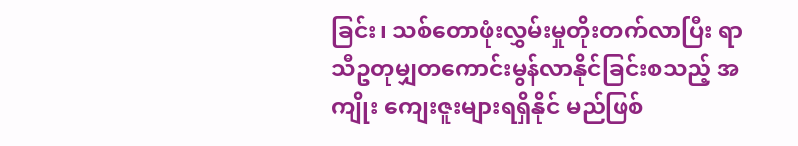ခြင်း၊ သစ်တောဖုံးလွှမ်းမှုတိုးတက်လာပြီး ရာသီဥတုမျှတကောင်းမွန်လာနိုင်ခြင်းစသည့် အကျိုး ကျေးဇူးများရရှိနိုင် မည်ဖြစ်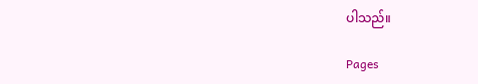ပါသည်။

Pages